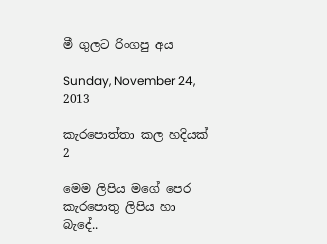මී ගුලට රිංගපු අය

Sunday, November 24, 2013

කැරපොත්තා කල හදියක් 2

මෙම ලිපිය මගේ පෙර කැරපොතු ලිපිය හා බැදේ..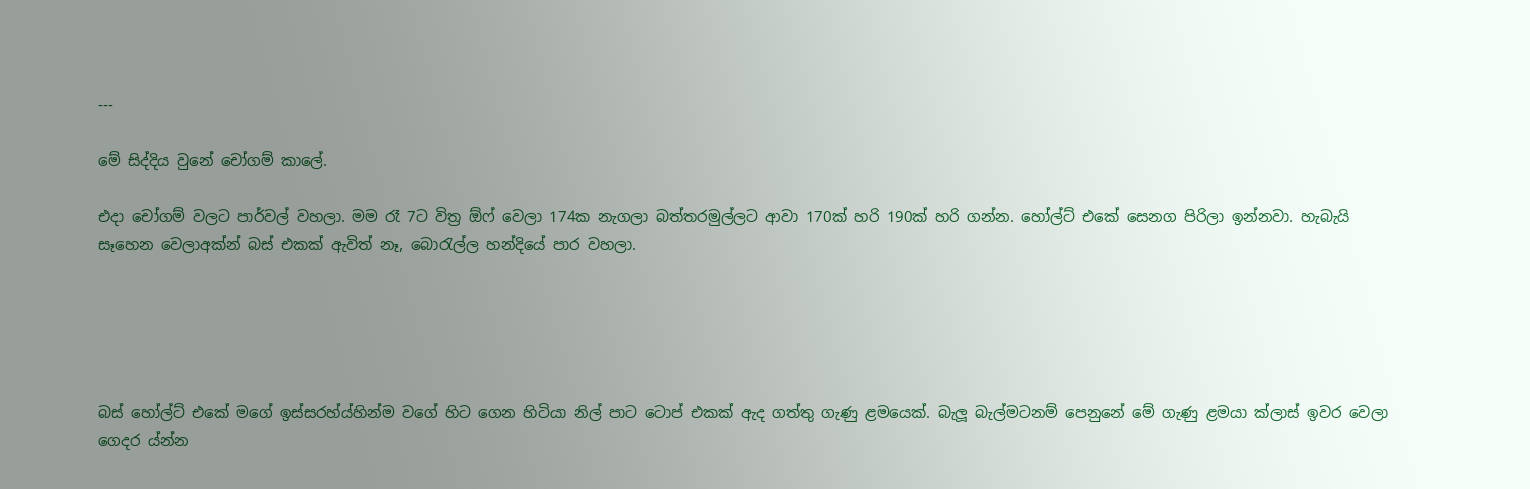---

මේ සිද්දිය වුනේ චෝගම් කාලේ.

එදා චෝගම් වලට පාර්වල් වහලා. මම රෑ 7ට විත්‍ර ඕෆ් වෙලා 174ක නැගලා බත්තරමුල්ලට ආවා 170ක් හරි 190ක් හරි ගන්න. හෝල්ට් එකේ සෙනග පිරිලා ඉන්නවා. හැබැයි සෑහෙන වෙලාඅක්න් බස් එකක් ඇවිත් නෑ, බො‍රැල්ල හන්දියේ පාර වහලා.





බස් හෝල්ට් එකේ මගේ ඉස්සරහ්ය්හින්ම වගේ හිට ගෙන හිටියා නිල් පාට ටොප් එකක් ඇද ගත්තු ගැණු ළමයෙක්. බැලූ බැල්මටනම් පෙනුනේ මේ ගැණු ළමයා ක්ලාස් ඉවර වෙලා ගෙදර ය්න්න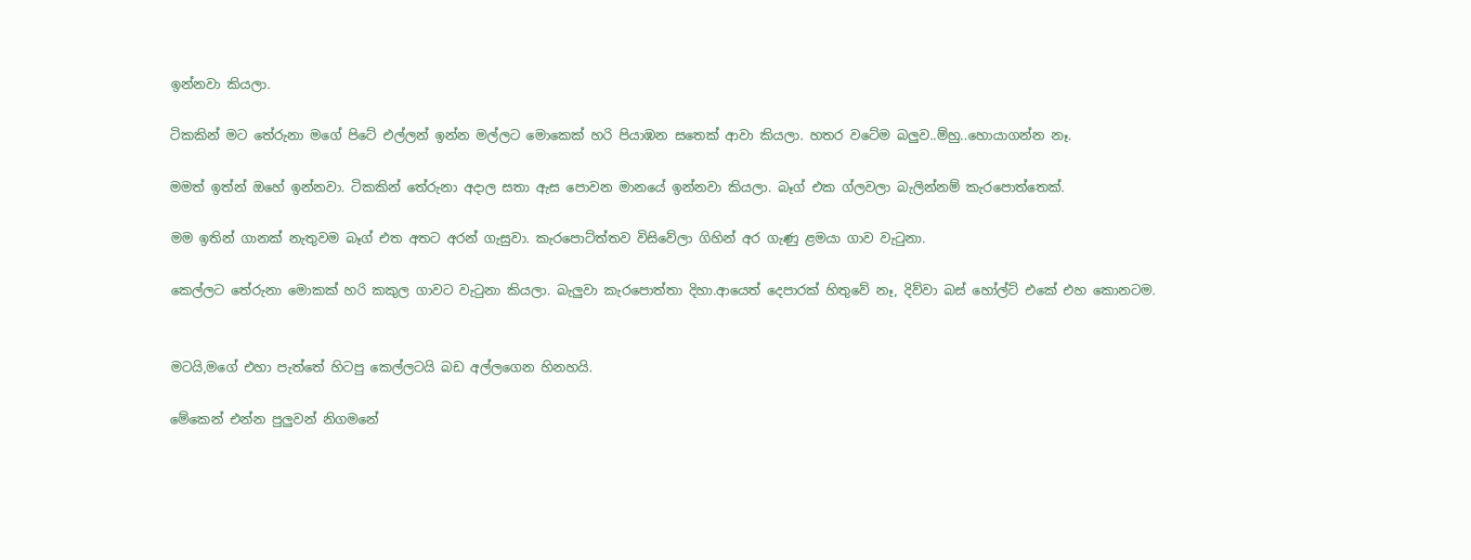ඉන්නවා කියලා.

ටිකකින් මට තේරුනා මගේ පිටේ එල්ලන් ඉන්න මල්ලට මොකෙක් හරි පියාඹන සතෙක් ආවා කියලා. හතර වටේම බලුව..ම්හු..හොයාගන්න නෑ.

මමත් ඉත්න් ඔහේ ඉන්නවා. ටිකකින් තේරුනා අදාල සතා ඇස පොවන මානයේ ඉන්නවා කියලා. බෑග් එක ග්ලවලා බැලින්නම් කැරපොත්තෙක්.

මම ඉතින් ගානක් නැතුවම බෑග් එත අතට අරන් ගැසුවා. කැරපොට්ත්තව විසිවේලා ගිහින් අර ගැණු ළමයා ගාව වැ‍ටුනා.

කෙල්ලට තේරුනා මොකක් හරි කකුල ගාවට වැ‍ටුනා කියලා. බැලුවා කැරපොත්තා දිහා.ආයෙත් දෙපාරක් හිතුවේ නෑ, දිව්වා බස් හෝල්ට් එකේ එහ කොනටම.


මටයි,මගේ එහා පැත්තේ හිටපු කෙල්ලටයි බඩ අල්ලගෙන හිනහයි.

මේකෙන් එන්න පුලුවන් නිගමනේ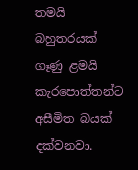තමයි බහුතරයක් ගෑණු ළමයි කැරපොත්තන්ට අසීමිත බයක් දක්වනවා.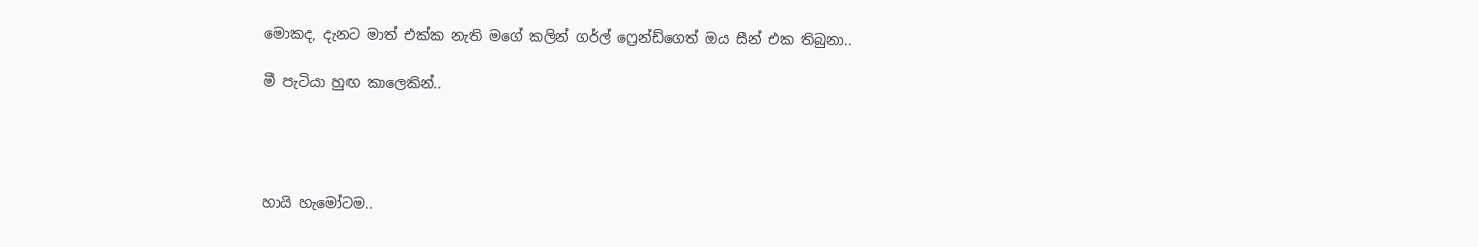මොකද, දැනට මාත් එක්ක නැති මගේ කලින් ගර්ල් ෆ්‍රෙන්ඩ්ගෙත් ඔය සීන් එක තිබුනා..

මී පැටියා හුඟ කාලෙකින්..




හායි හැමෝටම..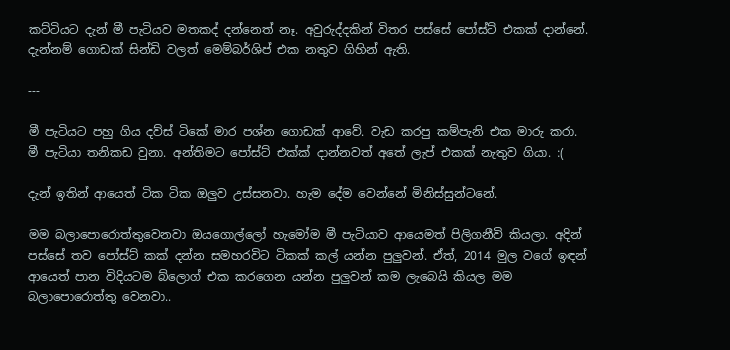කට්ටියට දැන් මී පැටියව මතකද් දන්නෙත් නෑ. අවුරුද්දකින් විතර පස්සේ පෝස්ට් එකක් දාන්නේ. දැන්නම් ගොඩක් සින්ඩි වලත් මෙම්බර්ශිප් එක නතුව ගිහින් ඇති.

---

මී පැටියට පහු ගිය දව්ස් ටිකේ මාර පශ්න ගොඩක් ආවේ. වැඩ කරපු කම්පැනි එක මාරු කරා. මී පැටියා තනිකඩ වුනා. අන්තිමට පෝස්ට් එක්ක් දාන්නවත් අතේ ලැප් එකක් නැතුව ගියා. :(

දැන් ඉතින් ආයෙත් ටික ටික ඔලුව උස්සනවා. හැම දේම වෙන්නේ මිනිස්සුන්ටනේ.

මම බලාපොරොත්තුවෙනවා ඔයගොල්ලෝ හැමෝම මී පැටියාව ආයෙමත් පිලිගනීවි කියලා. අදින් පස්සේ තව පෝස්ට් කක් දන්න සමහරවිට ටිකක් කල් යන්න පුලුවන්. ඒත්, 2014 මුල වගේ ඉඳන් ආයෙත් පාන විදියටම බ්ලොග් එක කරගෙන යන්න පුලුවන් කම ලැබෙයි කියල මම බලාපොරොත්තු වෙනවා..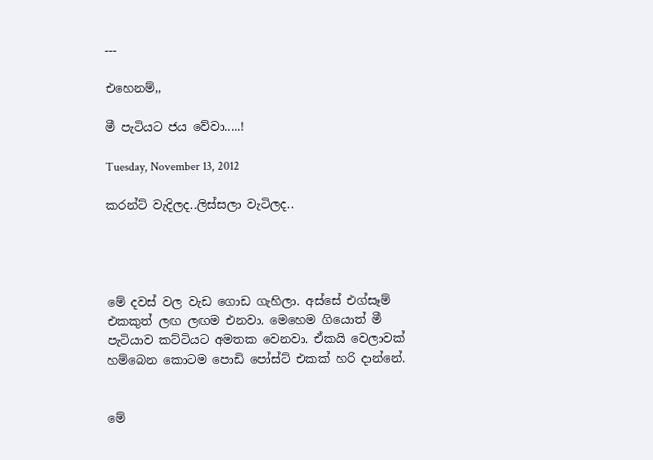---

එහෙනම්,,

මී පැටියට ජය වේවා.....!

Tuesday, November 13, 2012

කරන්ට් වැදිලද..ලිස්සලා වැටිලද..




මේ දවස් වල වැඩ ගොඩ ගැහිලා. අස්සේ එග්සෑම් එකකුත් ලඟ ලඟම එනවා. මෙහෙම ගියොත් මී පැටියාව කට්ටියට අමතක වෙනවා. ඒකයි වෙලාවක් හම්බෙන කොටම පොඩි පෝස්ට් එකක් හරි දාන්නේ.


මේ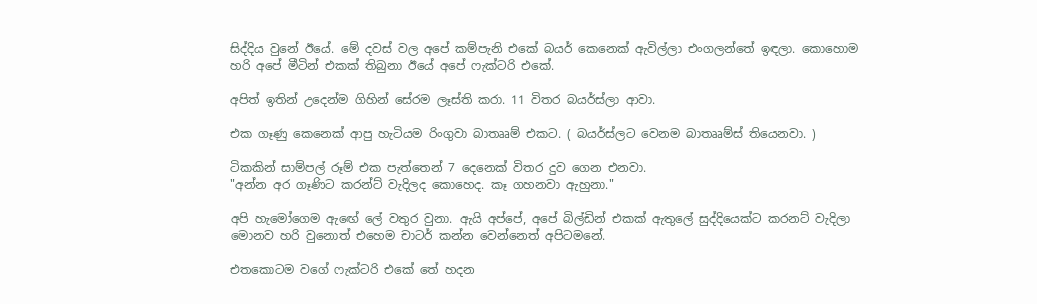සිද්දිය වුනේ ඊයේ. මේ දවස් වල අපේ කම්පැනි එකේ බයර් කෙනෙක් ඇවිල්ලා එංගලන්තේ ඉඳලා. කොහොම හරි අපේ මීටින් එකක් තිබුනා ඊයේ අපේ ෆැක්ටරි එකේ.

අපිත් ඉතින් උදෙන්ම ගිහින් සේරම ලෑස්ති කරා. 11 විතර බයර්ස්ලා ආවා.

එක ගෑණු කෙනෙක් ආපු හැටියම රිංගුවා බාතෲම් එකට. ( බයර්ස්ලට වෙනම බාතෲම්ස් තියෙනවා. )

ටිකකින් සාම්පල් රූම් එක පැත්තෙන් 7 දෙනෙක් විතර දුව ගෙන එනවා.
"අන්න අර ගෑණිට කරන්ට් වැදිලද කොහෙද. කෑ ගහනවා ඇහුනා."

අපි හැමෝගෙම ඇඟේ ලේ වතුර වුනා. ඇයි අප්පේ, අපේ බිල්ඩින් එකක් ඇතුලේ සුද්දියෙක්ට කරනට් වැදිලා මොනව හරි වුනොත් එහෙම චාටර් කන්න වෙන්නෙත් අපිටමනේ.

එතකොටම වගේ ෆැක්ටරි එකේ තේ හදන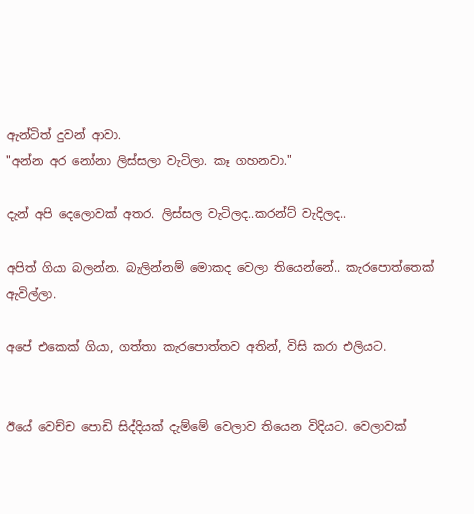ඇන්ටිත් දුවන් ආවා.
"අන්න අර නෝනා ලිස්සලා වැටිලා. කෑ ගහනවා."

දැන් අපි දෙලොවක් අතර. ලිස්සල වැටිලද..කරන්ට් වැදිලද..

අපිත් ගියා බලන්න. බැලින්නම් මොකද වෙලා තියෙන්නේ.. කැරපොත්තෙක් ඇවිල්ලා.

අපේ එකෙක් ගියා, ගත්තා කැරපොත්තව අතින්, විසි කරා එලියට.


ඊයේ වෙච්ච පොඩි සිද්දියක් දැම්මේ වෙලාව තියෙන විදියට. වෙලාවක්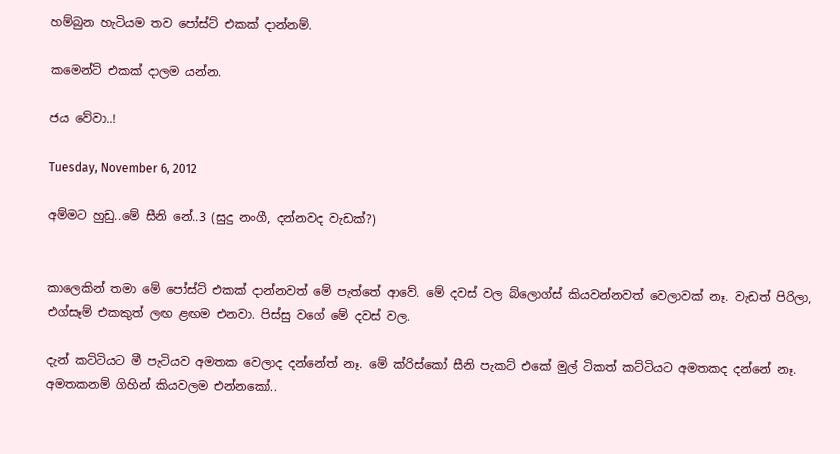හම්බුන හැටියම තව පෝස්ට් එකක් දාන්නම්.

කමෙන්ට් එකක් දාලම යන්න.

ජය වේවා..!

Tuesday, November 6, 2012

අම්මට හුඩු..මේ සීනි නේ..3 (සුදු නංගී, දන්නවද වැඩක්?)


කාලෙකින් තමා මේ පෝස්ට් එකක් දාන්නවත් මේ පැත්තේ ආවේ. මේ දවස් වල බ්ලොග්ස් කියවන්නවත් වෙලාවක් නෑ. වැඩත් පිරිලා, එග්සෑම් එකකුත් ලඟ ළඟම එනවා. පිස්සු වගේ මේ දවස් වල.

දැන් කට්ටියට මී පැටියව අමතක වෙලාද දන්නේත් නෑ. මේ ක්රිස්කෝ සීනි පැකට් එකේ මුල් ටිකත් කට්ටියට අමතකද දන්නේ නෑ. අමතකනම් ගිහින් කියවලම එන්නකෝ..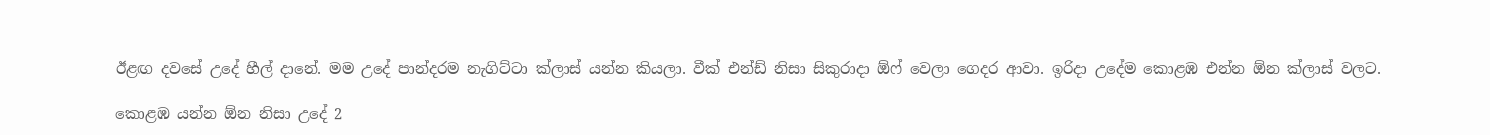ඊළඟ දවසේ උදේ හීල් දානේ. මම උදේ පාන්දරම නැගිට්ටා ක්ලාස් යන්න කියලා. වීක් එන්ඩ් නිසා සිකුරාදා ඕෆ් වෙලා ගෙදර ආවා. ඉරිදා උදේම කොළඹ එන්න ඕන ක්ලාස් වලට.

කොළඹ යන්න ඕන නිසා උදේ 2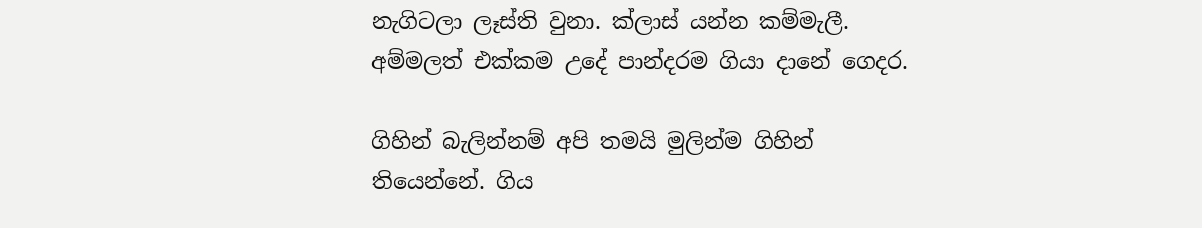නැගිටලා ලෑස්ති වුනා. ක්ලාස් යන්න කම්මැලී. අම්මලත් එක්කම උදේ පාන්දරම ගියා දානේ ගෙදර.

ගිහින් බැලින්නම් අපි තමයි මුලින්ම ගිහින් තියෙන්නේ. ගිය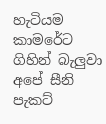හැටියම කාමරේට ගිහින් බැලුවා අපේ සීනි පැකට්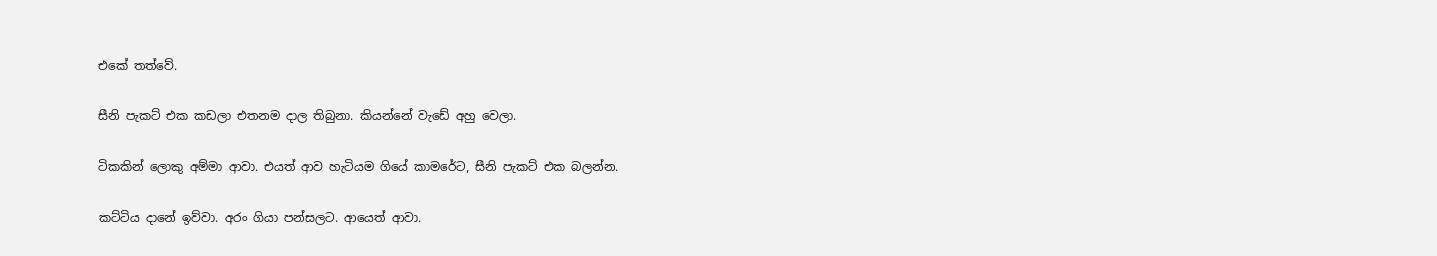එකේ තත්වේ.

සීනි පැකට් එක කඩලා එතනම දාල තිබුනා. කියන්නේ වැඩේ අහු වෙලා.

ටිකකින් ලොකු අම්මා ආවා. එයත් ආව හැටියම ගියේ කාමරේට, සීනි පැකට් එක බලන්න.

කට්ටිය දානේ ඉව්වා. අරං ගියා පන්සලට. ආයෙත් ආවා.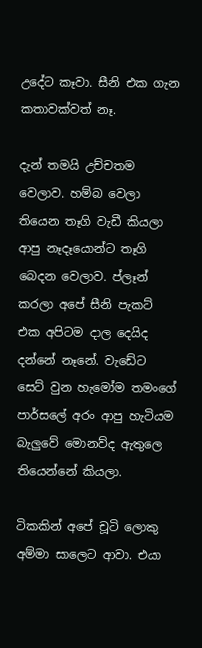උදේට කෑවා. සීනි එක ගැන කතාවක්වත් නෑ.

දැන් තමයි උච්චතම වෙලාව. හම්බ වෙලා තියෙන තෑගි වැඩී කියලා ආපු නෑදෑයොන්ට තෑගි බෙදන වෙලාව. ප්ලෑන් කරලා අපේ සීනි පැකට් එක අපිටම දාල දෙයිද දන්නේ නෑනේ. වැඩේට සෙට් වුන හැමෝම තමංගේ පාර්සලේ අරං ආපු හැටියම බැලුවේ මොනව්ද ඇතුලෙ තියෙන්නේ කියලා.

ටිකකින් අපේ චූටි ලොකු අම්මා සාලෙට ආවා. එයා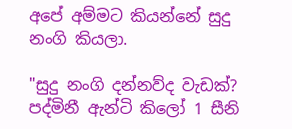අපේ අම්මට කියන්නේ සුදු නංගි කියලා.

"සුදු නංගි දන්නව්ද වැඩක්? පද්මිනී ඇන්ටි කිලෝ 1 සීනි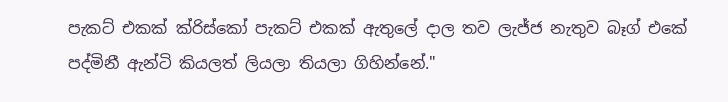පැකට් එකක් ක්රිස්කෝ පැකට් එකක් ඇතුලේ දාල තව ලැජ්ජ නැතුව බෑග් එකේ පද්මිනී ඇන්ටි කියලත් ලියලා තියලා ගිහින්නේ."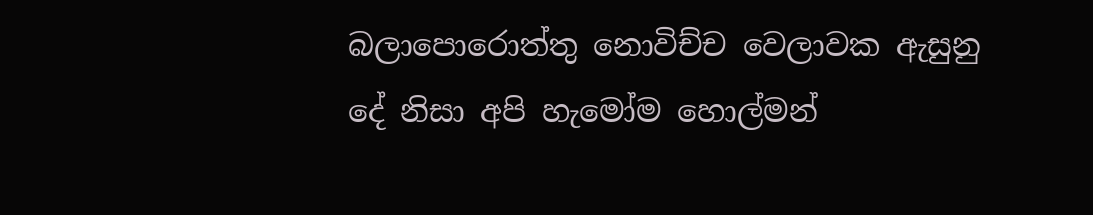බලාපොරොත්තු නොවිච්ච වෙලාවක ඇසුනු දේ නිසා අපි හැමෝම හොල්මන්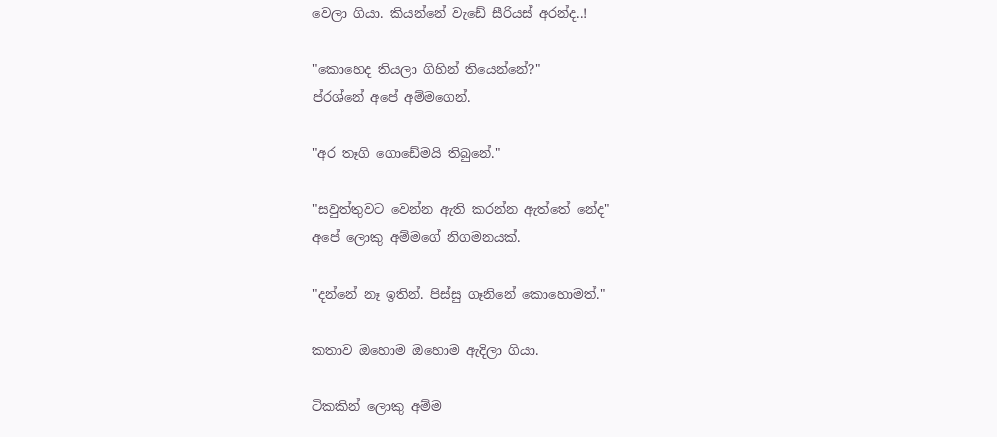වෙලා ගියා. කියන්නේ වැඩේ සීරියස් අරන්ද..!

"කොහෙද තියලා ගිහින් තියෙන්නේ?"
ප්රශ්නේ අපේ අම්මගෙන්.

"අර තෑගි ගොඩේමයි තිබුනේ."

"සවුත්තුවට වෙන්න ඇති කරන්න ඇත්තේ නේද"
අපේ ලොකු අම්මගේ නිගමනයක්.

"දන්නේ නෑ ඉතින්. පිස්සු ගෑනිනේ කොහොමත්."

කතාව ඔහොම ඔහොම ඇදිලා ගියා.

ටිකකින් ලොකු අම්ම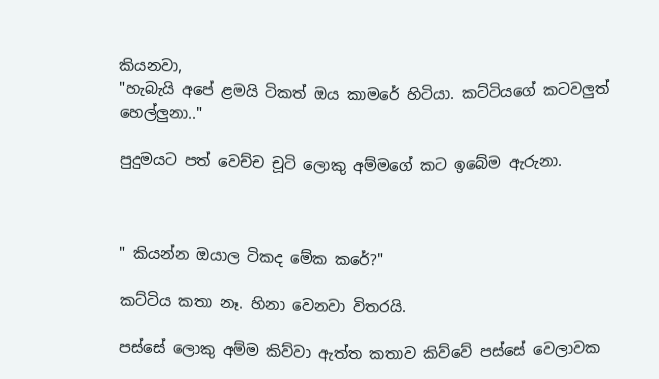කියනවා,
"හැබැයි අපේ ළමයි ටිකත් ඔය කාමරේ හිටියා. කට්ටියගේ කටවලුත් හෙල්ලුනා.."

පුදුමයට පත් වෙච්ච චූටි ලොකු අම්මගේ කට ඉබේම ඇරුනා.



" කියන්න ඔයාල ටිකද මේක කරේ?"

කට්ටිය කතා නෑ. හිනා වෙනවා විතරයි.

පස්සේ ලොකු අම්ම කිව්වා ඇත්ත කතාව කිව්වේ පස්සේ වෙලාවක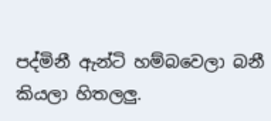පද්මිනී ඇන්ටි හම්බවෙලා බනී කියලා හිතලලු.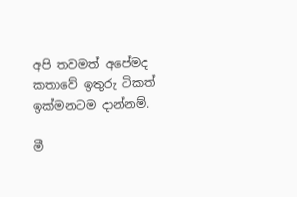අපි තවමත් අපේමද කතාවේ ඉතුරු ටිකත් ඉක්මනටම දාන්නම්.

මී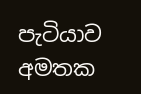පැටියාව අමතක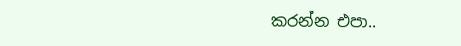කරන්න එපා..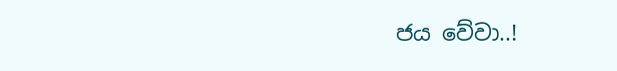ජය වේවා..!